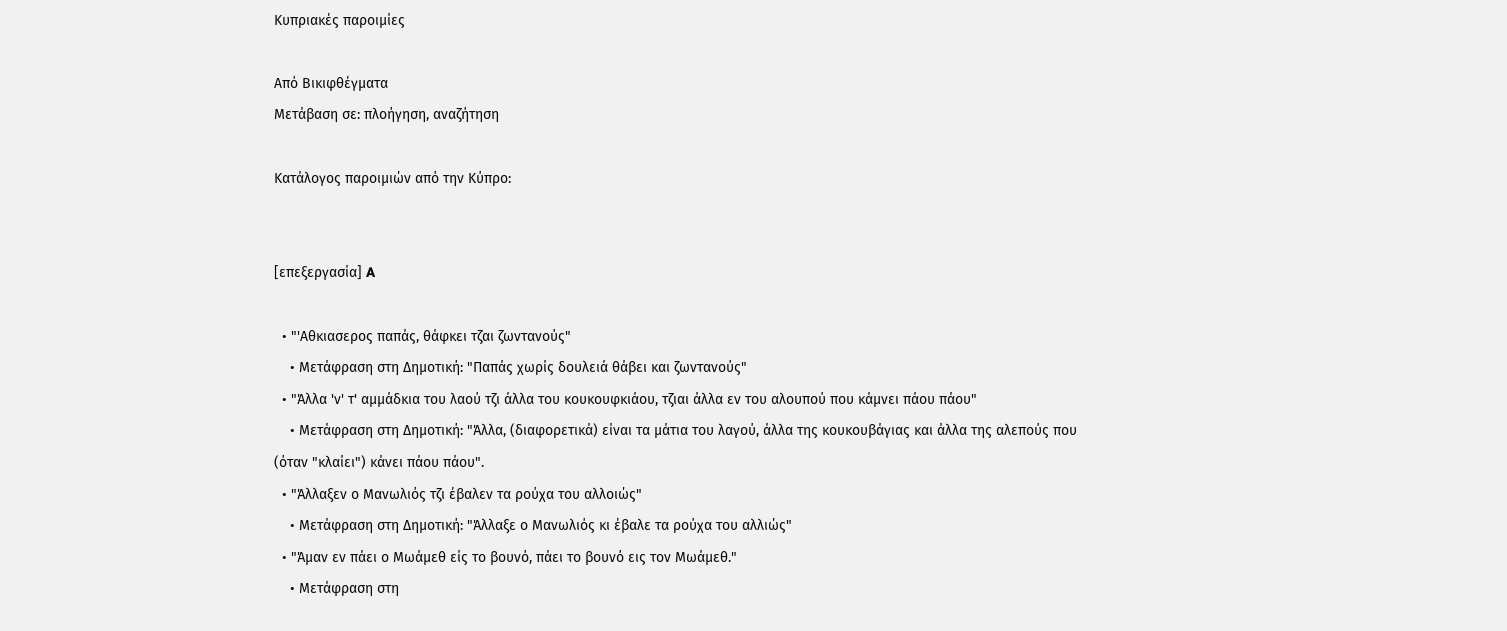Κυπριακές παροιμίες

Από Βικιφθέγματα
Μετάβαση σε: πλοήγηση, αναζήτηση

Κατάλογος παροιμιών από την Κύπρο:


[επεξεργασία] A

  • "'Αθκιασερος παπάς, θάφκει τζαι ζωντανούς"
    • Μετάφραση στη Δημοτική: "Παπάς χωρίς δουλειά θάβει και ζωντανούς"
  • "Άλλα 'ν' τ' αμμάδκια του λαού τζι άλλα του κουκουφκιάου, τζιαι άλλα εν του αλουπού που κάμνει πάου πάου"
    • Μετάφραση στη Δημοτική: "Άλλα, (διαφορετικά) είναι τα μάτια του λαγού, άλλα της κουκουβάγιας και άλλα της αλεπούς που (όταν "κλαίει") κάνει πάου πάου".
  • "Άλλαξεν ο Μανωλιός τζι έβαλεν τα ρούχα του αλλοιώς"
    • Μετάφραση στη Δημοτική: "Άλλαξε ο Μανωλιός κι έβαλε τα ρούχα του αλλιώς"
  • "Άμαν εν πάει ο Μωάμεθ είς το βουνό, πάει το βουνό εις τον Μωάμεθ."
    • Μετάφραση στη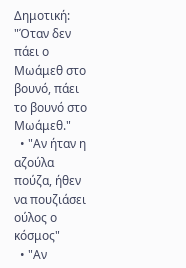Δημοτική: "Όταν δεν πάει ο Μωάμεθ στο βουνό, πάει το βουνό στο Μωάμεθ."
  • "Αν ήταν η αζούλα πούζα, ήθεν να πουζιάσει ούλος ο κόσμος"
  • "Αν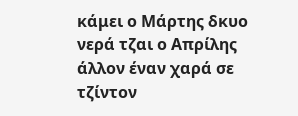κάμει ο Μάρτης δκυο νερά τζαι ο Απρίλης άλλον έναν χαρά σε τζίντον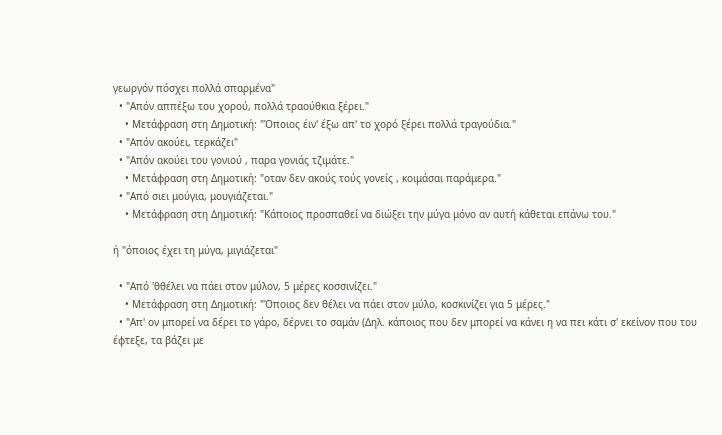γεωργόν πόσχει πολλά σπαρμένα"
  • "Απόν αππέξω του χορού, πολλά τραούθκια ξέρει."
    • Μετάφραση στη Δημοτική: "Όποιος έιν' έξω απ' το χορό ξέρει πολλά τραγούδια."
  • "Απόν ακούει, τερκάζει"
  • "Απόν ακούει του γονιού , παρα γονιάς τζιμάτε."
    • Μετάφραση στη Δημοτική: "οταν δεν ακούς τούς γονείς , κοιμάσαι παράμερα."
  • "Από σιει μούγια, μουγιάζεται."
    • Μετάφραση στη Δημοτική: "Κάποιος προσπαθεί να διώξει την μύγα μόνο αν αυτή κάθεται επάνω του."

ή "όποιος έχει τη μύγα, μιγιάζεται"

  • "Από 'θθέλει να πάει στον μύλον, 5 μέρες κοσσινίζει."
    • Μετάφραση στη Δημοτική: "Όποιος δεν θέλει να πάει στον μύλο, κοσκινίζει για 5 μέρες."
  • "Απ' ον μπορεί να δέρει το γάρο, δέρνει το σαμάν (Δηλ. κάποιος που δεν μπορεί να κάνει η να πει κάτι σ' εκείνον που του έφτεξε, τα βάζει με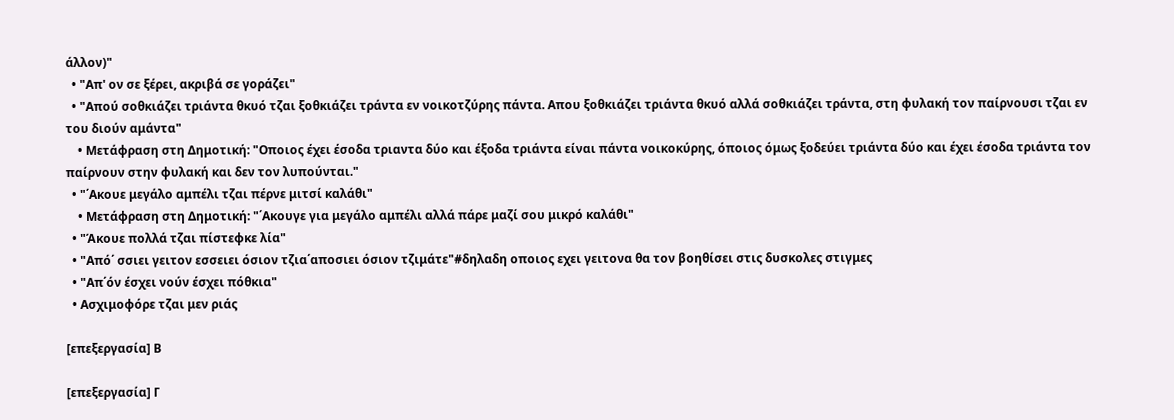άλλον)"
  • "Απ' ον σε ξέρει, ακριβά σε γοράζει"
  • "Απού σοθκιάζει τριάντα θκυό τζαι ξοθκιάζει τράντα εν νοικοτζύρης πάντα. Απου ξοθκιάζει τριάντα θκυό αλλά σοθκιάζει τράντα, στη φυλακή τον παίρνουσι τζαι εν του διούν αμάντα"
    • Μετάφραση στη Δημοτική: "Οποιος έχει έσοδα τριαντα δύο και έξοδα τριάντα είναι πάντα νοικοκύρης, όποιος όμως ξοδεύει τριάντα δύο και έχει έσοδα τριάντα τον παίρνουν στην φυλακή και δεν τον λυπούνται."
  • "΄Ακουε μεγάλο αμπέλι τζαι πέρνε μιτσί καλάθι"
    • Μετάφραση στη Δημοτική: "΄Ακουγε για μεγάλο αμπέλι αλλά πάρε μαζί σου μικρό καλάθι"
  • "Άκουε πολλά τζαι πίστεφκε λία"
  • "Από΄ σσιει γειτον εσσειει όσιον τζια΄αποσιει όσιον τζιμάτε"#δηλαδη οποιος εχει γειτονα θα τον βοηθίσει στις δυσκολες στιγμες
  • "Απ΄όν έσχει νούν έσχει πόθκια"
  • Ασχιμοφόρε τζαι μεν ριάς

[επεξεργασία] Β

[επεξεργασία] Γ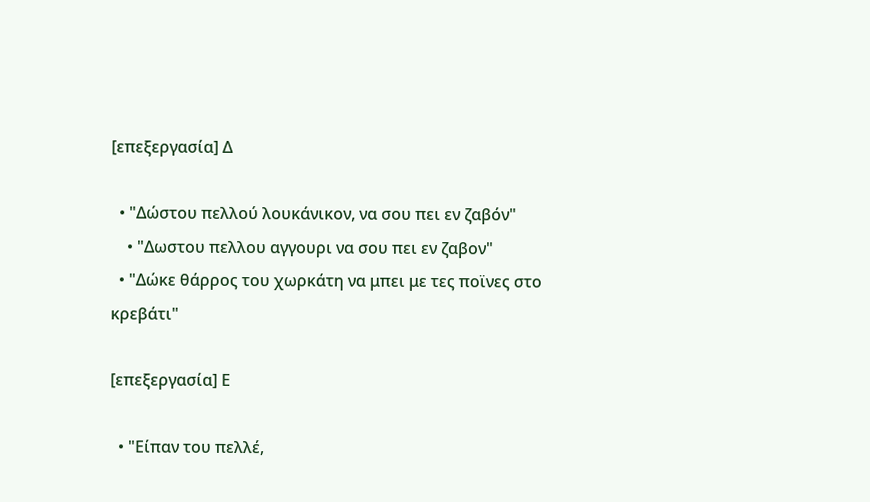[επεξεργασία] Δ

  • "Δώστου πελλού λουκάνικον, να σου πει εν ζαβόν"
    • "Δωστου πελλου αγγουρι να σου πει εν ζαβον"
  • "Δώκε θάρρος του χωρκάτη να μπει με τες ποϊνες στο κρεβάτι"

[επεξεργασία] Ε

  • "Είπαν του πελλέ,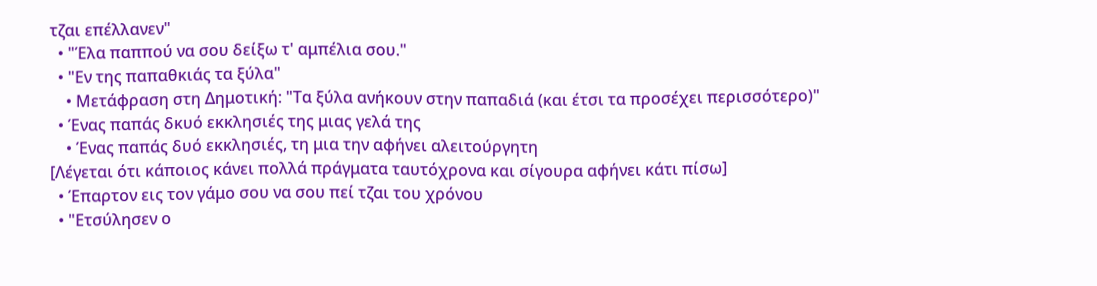τζαι επέλλανεν"
  • "Έλα παππού να σου δείξω τ' αμπέλια σου."
  • "Εν της παπαθκιάς τα ξύλα"
    • Μετάφραση στη Δημοτική: "Τα ξύλα ανήκουν στην παπαδιά (και έτσι τα προσέχει περισσότερο)"
  • Ένας παπάς δκυό εκκλησιές της μιας γελά της
    • Ένας παπάς δυό εκκλησιές, τη μια την αφήνει αλειτούργητη
[Λέγεται ότι κάποιος κάνει πολλά πράγματα ταυτόχρονα και σίγουρα αφήνει κάτι πίσω]
  • Έπαρτον εις τον γάμο σου να σου πεί τζαι του χρόνου
  • "Ετσύλησεν ο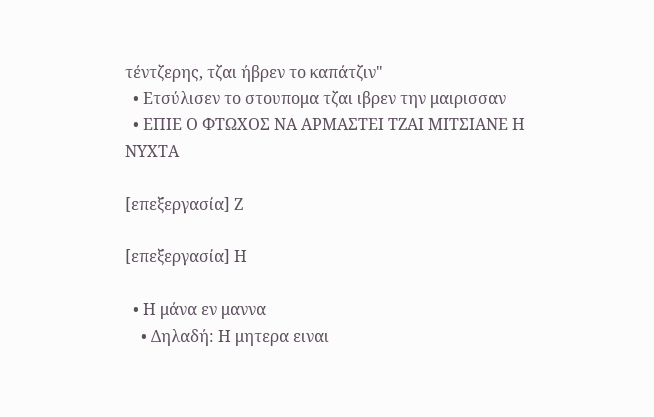τέντζερης, τζαι ήβρεν το καπάτζιν"
  • Ετσύλισεν το στουπομα τζαι ιβρεν την μαιρισσαν
  • ΕΠΙΕ Ο ΦΤΩΧΟΣ ΝΑ ΑΡΜΑΣΤΕΙ ΤΖΑΙ ΜΙΤΣΙΑΝΕ Η ΝΥΧΤΑ

[επεξεργασία] Ζ

[επεξεργασία] Η

  • Η μάνα εν μαννα
    • Δηλαδή: Η μητερα ειναι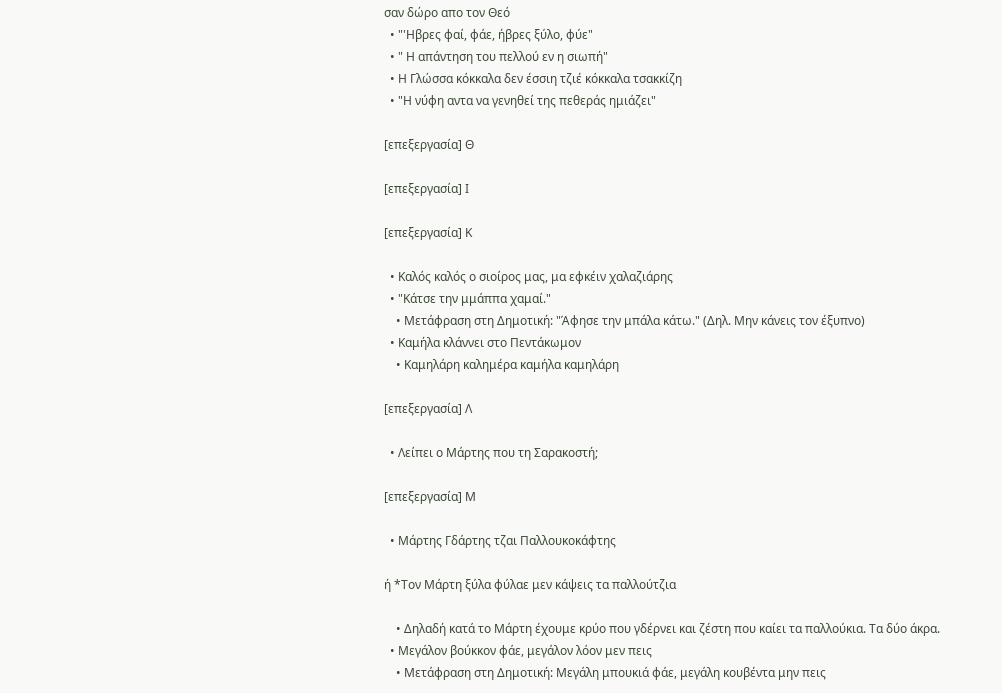σαν δώρο απο τον Θεό
  • "'Ηβρες φαί, φάε, ήβρες ξύλο, φύε"
  • " Η απάντηση του πελλού εν η σιωπή"
  • Η Γλώσσα κόκκαλα δεν έσσιη τζιέ κόκκαλα τσακκίζη
  • "Η νύφη αντα να γενηθεί της πεθεράς ημιάζει"

[επεξεργασία] Θ

[επεξεργασία] Ι

[επεξεργασία] Κ

  • Καλός καλός ο σιοίρος μας, μα εφκέιν χαλαζιάρης
  • "Κάτσε την μμάππα χαμαί."
    • Μετάφραση στη Δημοτική: "Άφησε την μπάλα κάτω." (Δηλ. Μην κάνεις τον έξυπνο)
  • Καμήλα κλάννει στο Πεντάκωμον
    • Καμηλάρη καλημέρα καμήλα καμηλάρη

[επεξεργασία] Λ

  • Λείπει ο Μάρτης που τη Σαρακοστή;

[επεξεργασία] Μ

  • Μάρτης Γδάρτης τζαι Παλλουκοκάφτης

ή *Τον Μάρτη ξύλα φύλαε μεν κάψεις τα παλλούτζια

    • Δηλαδή κατά το Μάρτη έχουμε κρύο που γδέρνει και ζέστη που καίει τα παλλούκια. Τα δύο άκρα.
  • Μεγάλον βούκκον φάε, μεγάλον λόον μεν πεις
    • Μετάφραση στη Δημοτική: Μεγάλη μπουκιά φάε, μεγάλη κουβέντα μην πεις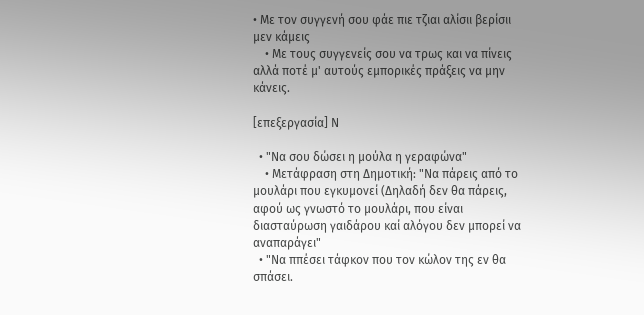• Με τον συγγενή σου φάε πιε τζιαι αλίσιι βερίσιι μεν κάμεις
    • Με τους συγγενείς σου να τρως και να πίνεις αλλά ποτέ μ' αυτούς εμπορικές πράξεις να μην κάνεις.

[επεξεργασία] Ν

  • "Να σου δώσει η μούλα η γεραφώνα"
    • Μετάφραση στη Δημοτική: "Να πάρεις από το μουλάρι που εγκυμονεί (Δηλαδή δεν θα πάρεις, αφού ως γνωστό το μουλάρι, που είναι διασταύρωση γαιδάρου καί αλόγου δεν μπορεί να αναπαράγει"
  • "Να ππέσει τάφκον που τον κώλον της εν θα σπάσει.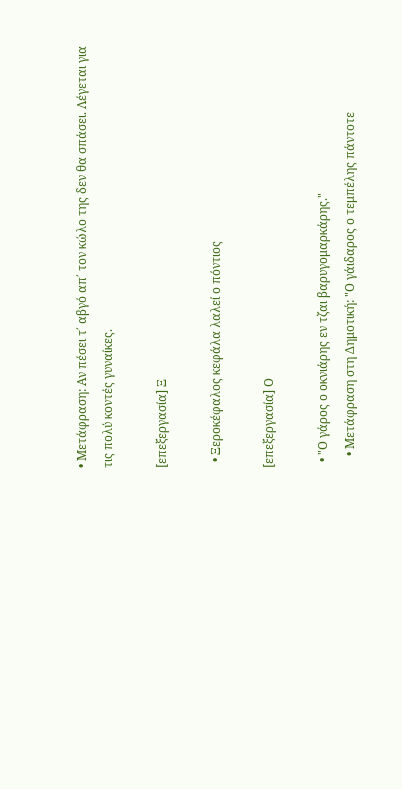• Μετάφραση: Αν πέσει τ΄ αβγό απ΄ τον κώλο της δεν θα σπάσει. Λέγεται για τις πολύ κοντές γυναίκες.

[επεξεργασία] Ξ

  • Ξεροκέφαλος κεφάλα λαλεί ο πόντιος

[επεξεργασία] Ο

  • "Ο γάρος ο οκνιάρης εν τζαι βαρυγομαρκάρης."
    • Μετάφραση στη Δημοτική: "Ο γάιδαρος ο τεμπέλης πάντοτε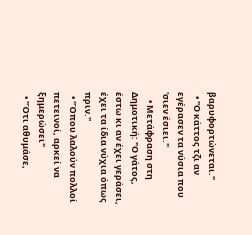βαρυφορτώνεται."
  • "Ο κάττος τζι αν εγέρασεν τα νύσια που 'σιεν έσιει."
    • Μετάφραση στη Δημοτική: "Ο γάτος, έστω κι αν έχει γεράσει, έχει τα ίδια νύχια όπως πριν."
  • "Όπου λαλούν πολλοί πετεινοί, αρκεί να ξημερώσει"
  • "Ότι αθυμάσε,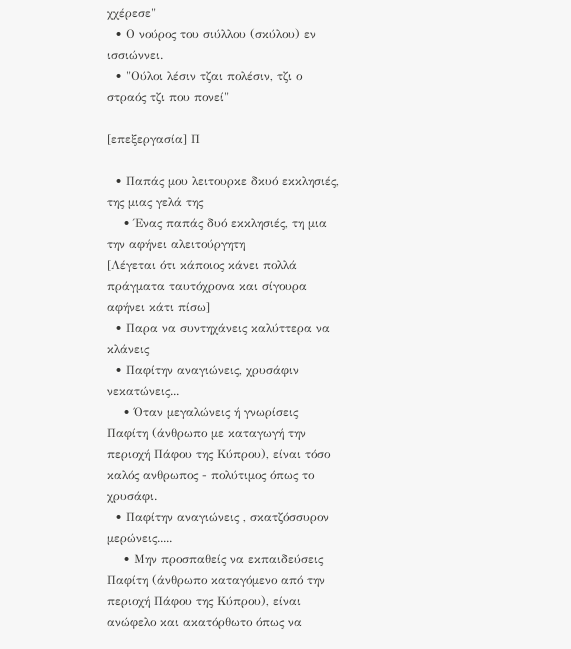χχέρεσε"
  • Ο νούρος του σιύλλου (σκύλου) εν ισσιώννει.
  • "Ούλοι λέσιν τζαι πολέσιν, τζι ο στραός τζι που πονεί"

[επεξεργασία] Π

  • Παπάς μου λειτουρκε δκυό εκκλησιές, της μιας γελά της
    • Ένας παπάς δυό εκκλησιές, τη μια την αφήνει αλειτούργητη
[Λέγεται ότι κάποιος κάνει πολλά πράγματα ταυτόχρονα και σίγουρα αφήνει κάτι πίσω]
  • Παρα να συντηχάνεις καλύττερα να κλάνεις
  • Παφίτην αναγιώνεις, χρυσάφιν νεκατώνεις...
    • Όταν μεγαλώνεις ή γνωρίσεις Παφίτη (άνθρωπο με καταγωγή την περιοχή Πάφου της Κύπρου), είναι τόσο καλός ανθρωπος - πολύτιμος όπως το χρυσάφι.
  • Παφίτην αναγιώνεις , σκατζόσσυρον μερώνεις.....
    • Μην προσπαθείς να εκπαιδεύσεις Παφίτη (άνθρωπο καταγόμενο από την περιοχή Πάφου της Κύπρου), είναι ανώφελο και ακατόρθωτο όπως να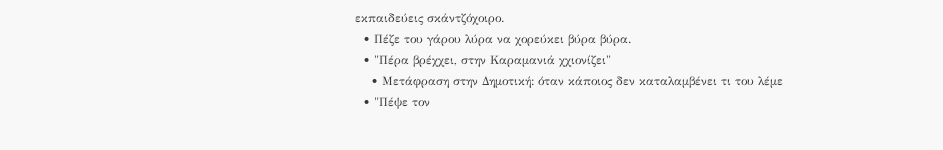εκπαιδεύεις σκάντζόχοιρο.
  • Πέζε του γάρου λύρα να χορεύκει βύρα βύρα.
  • "Πέρα βρέχχει, στην Καραμανιά χχιονίζει"
    • Μετάφραση στην Δημοτική: όταν κάποιος δεν καταλαμβένει τι του λέμε
  • "Πέψε τον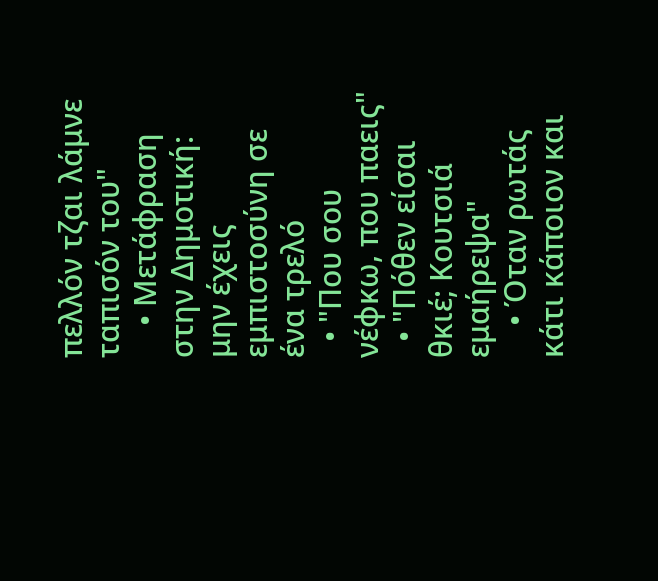πελλόν τζαι λάμνε ταπισόν του"
    • Μετάφραση στην Δημοτική: μην έχεις εμπιστοσύνη σε ένα τρελό
  • "Που σου νέφκω, που παεις"
  • "Πόθεν είσαι θκιέ; Κουτσιά εμαήρεψα"
    • Όταν ρωτάς κάτι κάποιον και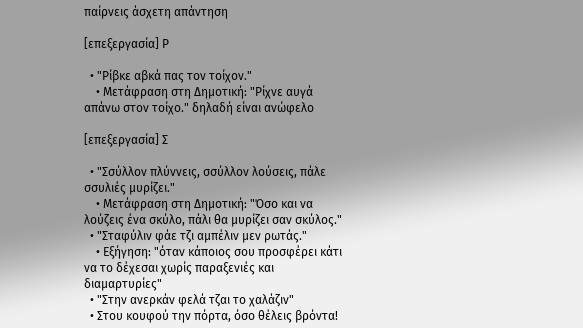παίρνεις άσχετη απάντηση

[επεξεργασία] Ρ

  • "Ρίβκε αβκά πας τον τοίχον."
    • Μετάφραση στη Δημοτική: "Ρίχνε αυγά απάνω στον τοίχο." δηλαδή είναι ανώφελο

[επεξεργασία] Σ

  • "Σσύλλον πλύννεις, σσύλλον λούσεις, πάλε σσυλιές μυρίζει."
    • Μετάφραση στη Δημοτική: "Όσο και να λούζεις ένα σκύλο, πάλι θα μυρίζει σαν σκύλος."
  • "Σταφύλιν φάε τζι αμπέλιν μεν ρωτάς."
    • Εξήγηση: "όταν κάποιος σου προσφέρει κάτι να το δέχεσαι χωρίς παραξενιές και διαμαρτυρίες"
  • "Στην ανερκάν φελά τζαι το χαλάζιν"
  • Στου κουφού την πόρτα, όσο θέλεις βρόντα!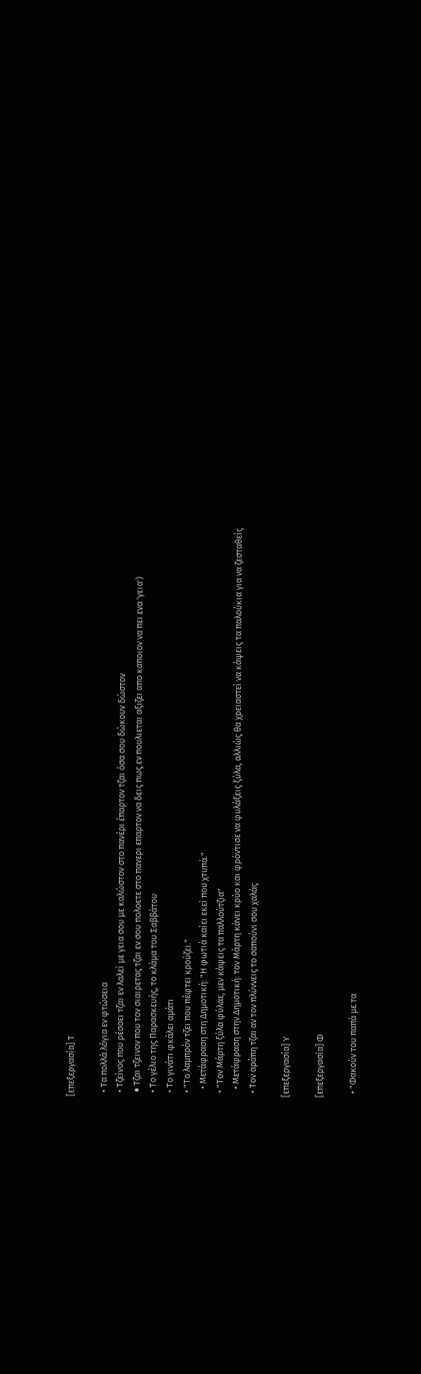[επεξεργασία] Τ

  • Τα πολλά λόγια εν φτώσεια
  • Τζείνος που ρέσσει τζαι εν λαλεί με γεια σου με καλώστον στο πανέρι έπαρτον τζαι όσα σου δώκουν δώστον
  • Tζαι τζεινον που τον σιαιρετας τζαι εν σου πολοετε στο πανερι επαρτον να δεις πως εν πουλιεται αξιζει απο καποιον να πει ενα 'γεια')
  • Το γέλιο της Παρασκευής, το κλάμα του Σαββάτου
  • Το γινάτι φκάλει αμάτι
  • "Το λαμπρόν τζει που πέφτει κρούζει."
    • Μετάφραση στη Δημοτική: "Η φωτιά καίει εκεί που χτυπά."
  • "Τον Μάρτη ξύλα φύλαε, μεν κάψεις τα παλλούτζια"
    • Μετάφραση στην Δημοτική: τον Μάρτη κάνει κρύο και φρόντισε να φυλάξεις ξύλα, αλλιώς θα χρειαστεί να κάψεις τα παλούκια για να ζεσταθείς
  • Τον αράπη τζαι αν τον πλύννεις το σαπούνι σου χαλάς

[επεξεργασία] Υ

[επεξεργασία] Φ

  • "Φακούν του παπά με τα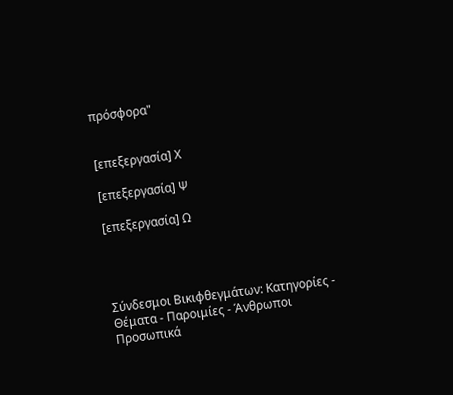πρόσφορα"


[επεξεργασία] Χ

[επεξεργασία] Ψ

[επεξεργασία] Ω




Σύνδεσμοι Βικιφθεγμάτων: Κατηγορίες - Θέματα - Παροιμίες - Άνθρωποι
Προσωπικά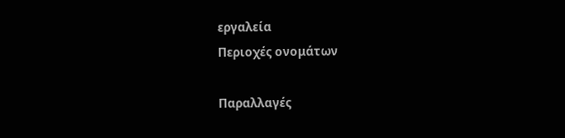εργαλεία
Περιοχές ονομάτων

Παραλλαγές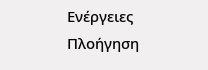Ενέργειες
Πλοήγηση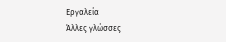Εργαλεία
Άλλες γλώσσες